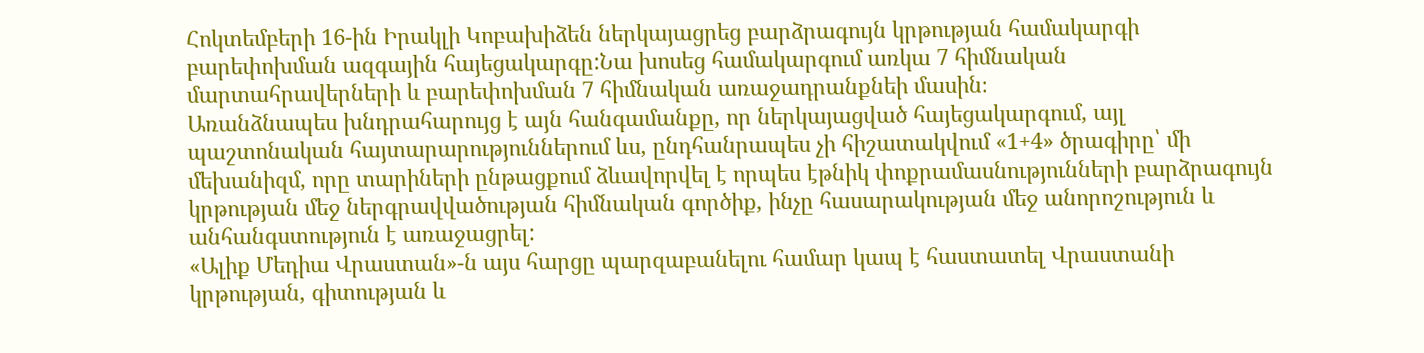Հոկտեմբերի 16-ին Իրակլի Կոբախիձեն ներկայացրեց բարձրագույն կրթության համակարգի բարեփոխման ազգային հայեցակարգը:Նա խոսեց համակարգում առկա 7 հիմնական մարտահրավերների և բարեփոխման 7 հիմնական առաջադրանքնեի մասին։
Առանձնապես խնդրահարույց է այն հանգամանքը, որ ներկայացված հայեցակարգում, այլ պաշտոնական հայտարարություններում ևս, ընդհանրապես չի հիշատակվում «1+4» ծրագիրը՝ մի մեխանիզմ, որը տարիների ընթացքում ձևավորվել է որպես էթնիկ փոքրամասնությունների բարձրագույն կրթության մեջ ներգրավվածության հիմնական գործիք, ինչը հասարակության մեջ անորոշություն և անհանգստություն է առաջացրել:
«Ալիք Մեդիա Վրաստան»-ն այս հարցը պարզաբանելու համար կապ է հաստատել Վրաստանի կրթության, գիտության և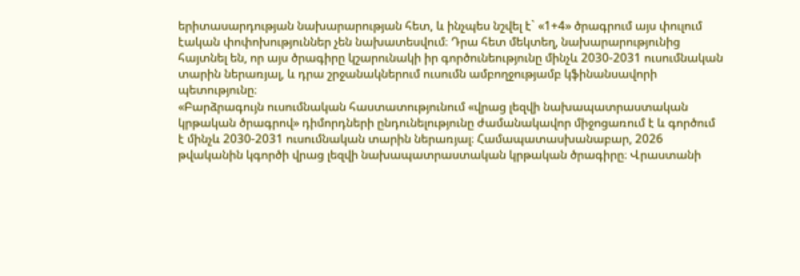երիտասարդության նախարարության հետ, և ինչպես նշվել է` «1+4» ծրագրում այս փուլում էական փոփոխություններ չեն նախատեսվում։ Դրա հետ մեկտեղ, նախարարությունից հայտնել են, որ այս ծրագիրը կշարունակի իր գործունեությունը մինչև 2030-2031 ուսումնական տարին ներառյալ, և դրա շրջանակներում ուսումն ամբողջությամբ կֆինանսավորի պետությունը։
«Բարձրագույն ուսումնական հաստատությունում «վրաց լեզվի նախապատրաստական կրթական ծրագրով» դիմորդների ընդունելությունը ժամանակավոր միջոցառում է և գործում է մինչև 2030-2031 ուսումնական տարին ներառյալ։ Համապատասխանաբար, 2026 թվականին կգործի վրաց լեզվի նախապատրաստական կրթական ծրագիրը։ Վրաստանի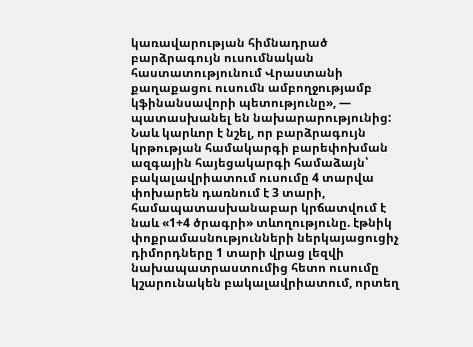կառավարության հիմնադրած բարձրագույն ուսումնական հաստատությունում Վրաստանի քաղաքացու ուսումն ամբողջությամբ կֆինանսավորի պետությունը», — պատասխանել են նախարարությունից:
Նաև կարևոր է նշել, որ բարձրագույն կրթության համակարգի բարեփոխման ազգային հայեցակարգի համաձայն՝ բակալավրիատում ուսումը 4 տարվա փոխարեն դառնում է 3 տարի, համապատասխանաբար կրճատվում է նաև «1+4 ծրագրի» տևողությունը. էթնիկ փոքրամասնությունների ներկայացուցիչ դիմորդները 1 տարի վրաց լեզվի նախապատրաստումից հետո ուսումը կշարունակեն բակալավրիատում, որտեղ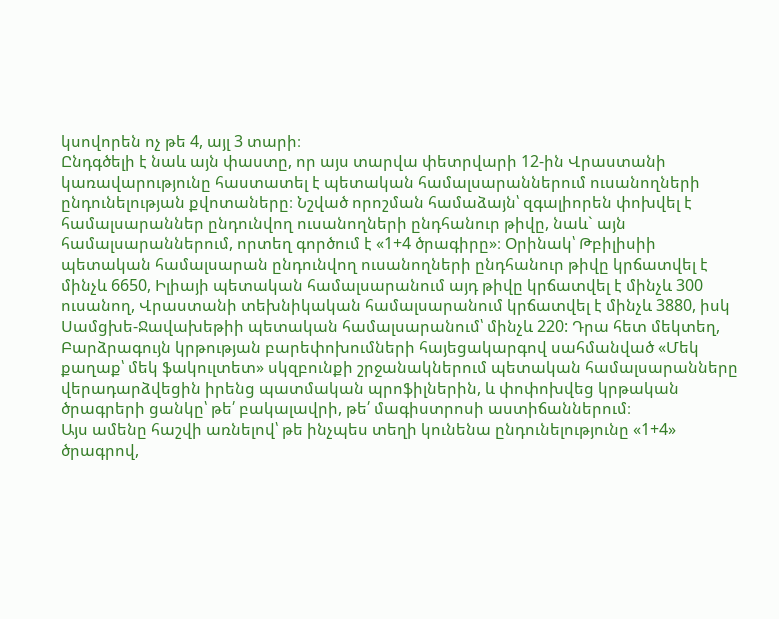կսովորեն ոչ թե 4, այլ 3 տարի։
Ընդգծելի է նաև այն փաստը, որ այս տարվա փետրվարի 12-ին Վրաստանի կառավարությունը հաստատել է պետական համալսարաններում ուսանողների ընդունելության քվոտաները։ Նշված որոշման համաձայն՝ զգալիորեն փոխվել է համալսարաններ ընդունվող ուսանողների ընդհանուր թիվը, նաև` այն համալսարաններում, որտեղ գործում է «1+4 ծրագիրը»։ Օրինակ՝ Թբիլիսիի պետական համալսարան ընդունվող ուսանողների ընդհանուր թիվը կրճատվել է մինչև 6650, Իլիայի պետական համալսարանում այդ թիվը կրճատվել է մինչև 300 ուսանող, Վրաստանի տեխնիկական համալսարանում կրճատվել է մինչև 3880, իսկ Սամցխե-Ջավախեթիի պետական համալսարանում՝ մինչև 220: Դրա հետ մեկտեղ, Բարձրագույն կրթության բարեփոխումների հայեցակարգով սահմանված «Մեկ քաղաք՝ մեկ ֆակուլտետ» սկզբունքի շրջանակներում պետական համալսարանները վերադարձվեցին իրենց պատմական պրոֆիլներին, և փոփոխվեց կրթական ծրագրերի ցանկը՝ թե՛ բակալավրի, թե՛ մագիստրոսի աստիճաններում։
Այս ամենը հաշվի առնելով՝ թե ինչպես տեղի կունենա ընդունելությունը «1+4» ծրագրով,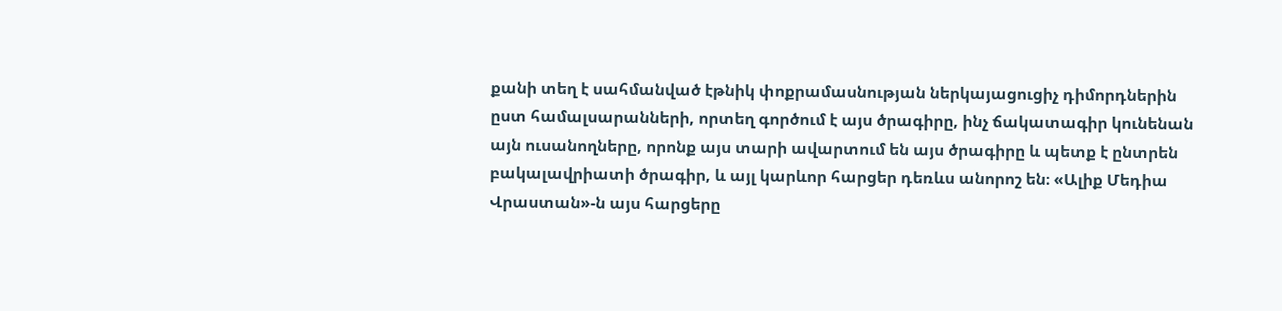քանի տեղ է սահմանված էթնիկ փոքրամասնության ներկայացուցիչ դիմորդներին ըստ համալսարանների, որտեղ գործում է այս ծրագիրը, ինչ ճակատագիր կունենան այն ուսանողները, որոնք այս տարի ավարտում են այս ծրագիրը և պետք է ընտրեն բակալավրիատի ծրագիր, և այլ կարևոր հարցեր դեռևս անորոշ են։ «Ալիք Մեդիա Վրաստան»-ն այս հարցերը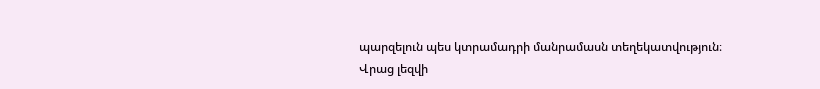պարզելուն պես կտրամադրի մանրամասն տեղեկատվություն։
Վրաց լեզվի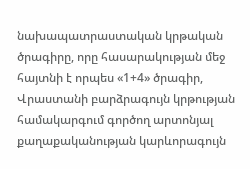նախապատրաստական կրթական ծրագիրը, որը հասարակության մեջ հայտնի է որպես «1+4» ծրագիր, Վրաստանի բարձրագույն կրթության համակարգում գործող արտոնյալ քաղաքականության կարևորագույն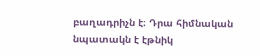բաղադրիչն է։ Դրա հիմնական նպատակն է էթնիկ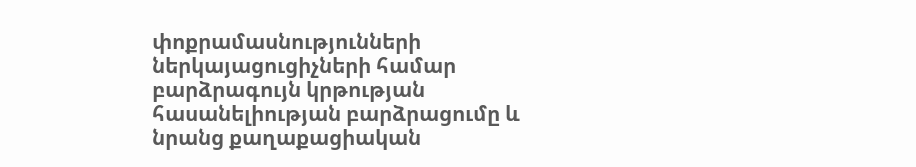փոքրամասնությունների ներկայացուցիչների համար բարձրագույն կրթության հասանելիության բարձրացումը և նրանց քաղաքացիական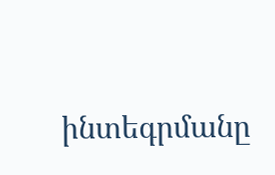ինտեգրմանը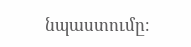նպաստումը։